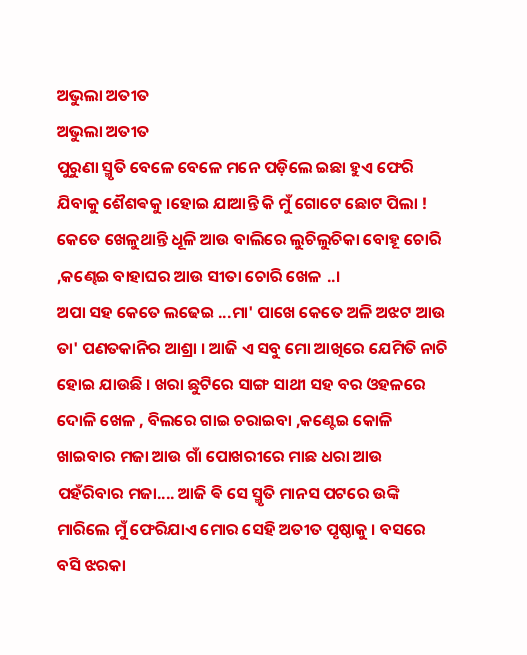ଅଭୁଲା ଅତୀତ
ଅଭୁଲା ଅତୀତ
ପୁରୁଣା ସ୍ମୃତି ବେଳେ ବେଳେ ମନେ ପଡ଼ିଲେ ଇଛା ହୁଏ ଫେରି ଯିବାକୁ ଶୈଶଵକୁ ।ହୋଇ ଯାଆନ୍ତି କି ମୁଁ ଗୋଟେ ଛୋଟ ପିଲା ! କେତେ ଖେଳୁଥାନ୍ତି ଧୂଳି ଆଉ ବାଲିରେ ଲୁଚିଲୁଚିକା ବୋହୂ ଚୋରି ,କଣ୍ଢେଇ ବାହାଘର ଆଉ ସୀତା ଚୋରି ଖେଳ ..।
ଅପା ସହ କେତେ ଲଢେଇ ...ମା' ପାଖେ କେତେ ଅଳି ଅଝଟ ଆଉ ତା' ପଣତକାନିର ଆଶ୍ରା । ଆଜି ଏ ସବୁ ମୋ ଆଖିରେ ଯେମିତି ନାଚି ହୋଇ ଯାଉଛି । ଖରା ଛୁଟିରେ ସାଙ୍ଗ ସାଥୀ ସହ ବର ଓହଳରେ ଦୋଳି ଖେଳ , ବିଲରେ ଗାଇ ଚରାଇବା ,କଣ୍ଟେଇ କୋଳି ଖାଇବାର ମଜା ଆଉ ଗାଁ ପୋଖରୀରେ ମାଛ ଧରା ଆଉ ପହଁରିବାର ମଜା.... ଆଜି ଵି ସେ ସ୍ମୃତି ମାନସ ପଟରେ ଉଙ୍କି ମାରିଲେ ମୁଁ ଫେରିଯାଏ ମୋର ସେହି ଅତୀତ ପୃଷ୍ଠାକୁ । ବସରେ ବସି ଝରକା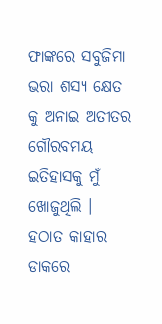ଫାଙ୍କରେ ସବୁଜିମା ଭରା ଶସ୍ଯ କ୍ଷେତ କୁ ଅନାଇ ଅତୀତର ଗୌରବମୟ ଇତିହାସକୁ ମୁଁ ଖୋଜୁଥିଲି ।
ହଠାତ କାହାର ଡାକରେ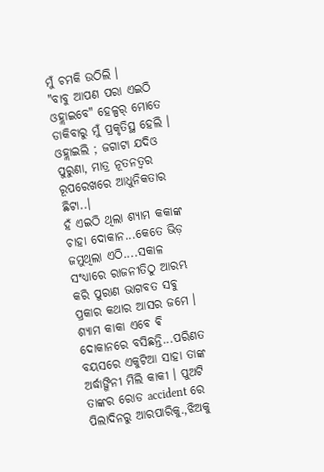ମୁଁ ଚମକି ଉଠିଲି ।
"ବାବୁ ଆପଣ ପରା ଏଇଠି ଓହ୍ଲାଇବେ" ହେଳ୍ପର୍ ମୋତେ ଡାକିବାରୁ ମୁଁ ପ୍ରକୃତିସ୍ଥ ହେଲି । ଓହ୍ଲାଇଲି ; ଜଗାଟା ଯଦିଓ ପୁରୁଣା, ମାତ୍ର ନୂତନତ୍ବର ରୂପରେଖରେ ଆଧୁନିକତାର ଛିଟା..।
ହଁ ଏଇଠି ଥିଲା ଶ୍ୟାମ କକାଙ୍କ ଚାହା ଦୋକାନ...କେତେ ଭିଡ଼ ଜମୁଥିଲା ଏଠି....ସକାଳ ସଂଧ୍ୟାରେ ରାଜନୀତିଠୁ ଆରମ୍ଭ କରି ପୁରାଣ ଭାଗବତ ସବୁ ପ୍ରକାର କଥାର ଆସର ଜମେ । ଶ୍ୟାମ କାକା ଏବେ ଵି ଦୋକାନରେ ବସିଛନ୍ତି...ପରିଣତ ବୟସରେ ଏକୁଟିଆ ସାହା ତାଙ୍କ ଅର୍ଦ୍ଧାଙ୍ଗିନୀ ମିଲି କାକୀ । ପୁଅଟି ତାଙ୍କର ରୋଡ accident ରେ ପିଲାଦିନରୁ ଆରପାରିକୁ.,ଝିଅକୁ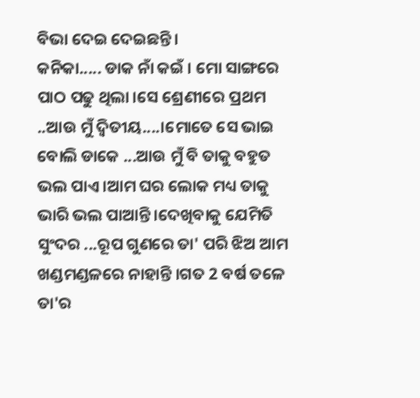ବିଭା ଦେଇ ଦେଇଛନ୍ତି ।
କନିକା..... ଡାକ ନାଁ କଇଁ । ମୋ ସାଙ୍ଗରେ ପାଠ ପଢୁ ଥିଲା ।ସେ ଶ୍ରେଣୀରେ ପ୍ରଥମ ..ଆଉ ମୁଁ ଦ୍ବିତୀୟ....।ମୋତେ ସେ ଭାଇ ବୋଲି ଡାକେ ...ଆଉ ମୁଁ ବି ତାକୁ ବହୁତ ଭଲ ପାଏ ।ଆମ ଘର ଲୋକ ମଧ୍ୟ ତାକୁ ଭାରି ଭଲ ପାଆନ୍ତି ।ଦେଖିବାକୁ ଯେମିତି ସୁଂଦର ...ରୂପ ଗୁଣରେ ତା' ପରି ଝିଅ ଆମ ଖଣ୍ଡମଣ୍ଡଳରେ ନାହାନ୍ତି ।ଗତ 2 ବର୍ଷ ତଳେ ତା'ର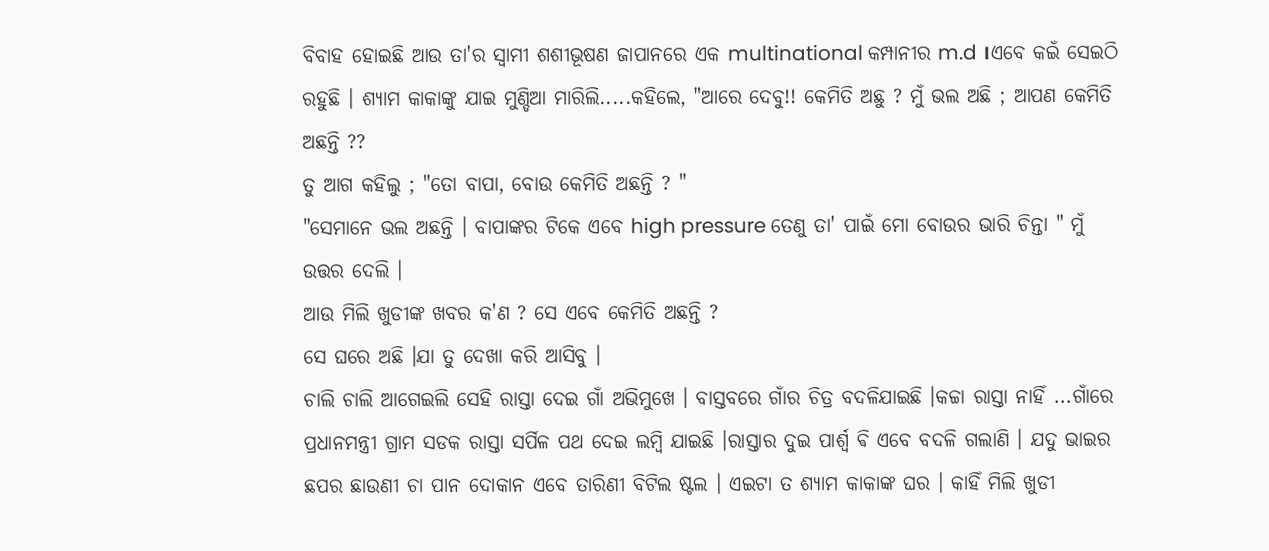ବିବାହ ହୋଇଛି ଆଉ ତା'ର ସ୍ୱାମୀ ଶଶୀଭୂଷଣ ଜାପାନରେ ଏକ multinational କମ୍ପାନୀର m.d ।ଏବେ କଇଁ ସେଇଠି ରହୁଛି । ଶ୍ୟାମ କାକାଙ୍କୁ ଯାଇ ମୁଣ୍ଡିଆ ମାରିଲି.....କହିଲେ, "ଆରେ ଦେବୁ!! କେମିତି ଅଛୁ ? ମୁଁ ଭଲ ଅଛି ; ଆପଣ କେମିତି ଅଛନ୍ତି ??
ତୁ ଆଗ କହିଲୁ ; "ତୋ ବାପା, ବୋଉ କେମିତି ଅଛନ୍ତି ? "
"ସେମାନେ ଭଲ ଅଛନ୍ତି । ବାପାଙ୍କର ଟିକେ ଏବେ high pressure ତେଣୁ ତା' ପାଇଁ ମୋ ବୋଉର ଭାରି ଚିନ୍ତା " ମୁଁ ଉତ୍ତର ଦେଲି ।
ଆଉ ମିଲି ଖୁଡୀଙ୍କ ଖବର କ'ଣ ? ସେ ଏବେ କେମିତି ଅଛନ୍ତି ?
ସେ ଘରେ ଅଛି ।ଯା ତୁ ଦେଖା କରି ଆସିବୁ ।
ଚାଲି ଚାଲି ଆଗେଇଲି ସେହି ରାସ୍ତା ଦେଇ ଗାଁ ଅଭିମୁଖେ । ବାସ୍ତବରେ ଗାଁର ଚିତ୍ର ବଦଳିଯାଇଛି ।କଚ୍ଚା ରାସ୍ତା ନାହିଁ ...ଗାଁରେ ପ୍ରଧାନମନ୍ତ୍ରୀ ଗ୍ରାମ ସଡକ ରାସ୍ତା ସର୍ପିଳ ପଥ ଦେଇ ଲମ୍ବି ଯାଇଛି ।ରାସ୍ତାର ଦୁଇ ପାର୍ଶ୍ୱ ଵି ଏବେ ବଦଳି ଗଲାଣି । ଯଦୁ ଭାଇର ଛପର ଛାଉଣୀ ଚା ପାନ ଦୋକାନ ଏବେ ତାରିଣୀ ବିଟିଲ ଷ୍ଟଲ । ଏଇଟା ତ ଶ୍ୟାମ କାକାଙ୍କ ଘର । କାହିଁ ମିଲି ଖୁଡୀ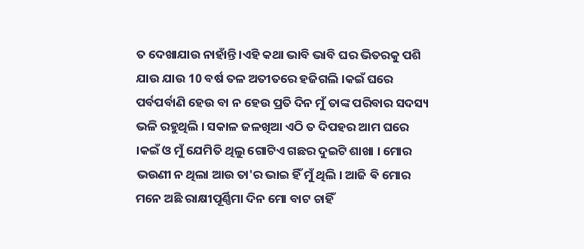ତ ଦେଖାଯାଉ ନାହାଁନ୍ତି ।ଏହି କଥା ଭାବି ଭାବି ଘର ଭିତରକୁ ପଶି ଯାଉ ଯାଉ 10 ବର୍ଷ ତଳ ଅତୀତରେ ହଜିଗଲି ।କଇଁ ଘରେ ପର୍ବପର୍ବାଣି ହେଉ ବା ନ ହେଉ ପ୍ରତି ଦିନ ମୁଁ ତାଙ୍କ ପରିବାର ସଦସ୍ୟ ଭଳି ରହୁଥିଲି । ସକାଳ ଜଳଖିଆ ଏଠି ତ ଦିପହର ଆମ ଘରେ ।କଇଁ ଓ ମୁଁ ଯେମିତି ଥିଲୁ ଗୋଟିଏ ଗଛର ଦୁଇଟି ଶାଖା । ମୋର ଭଉଣୀ ନ ଥିଲା ଆଉ ତା'ର ଭାଇ ହିଁ ମୁଁ ଥିଲି । ଆଜି ଵି ମୋର ମନେ ଅଛି ରାକ୍ଷୀପୂର୍ଣ୍ଣିମା ଦିନ ମୋ ବାଟ ଚାହିଁ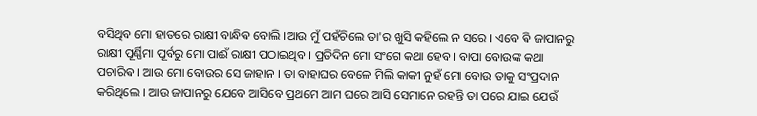ବସିଥିବ ମୋ ହାତରେ ରାକ୍ଷୀ ବାନ୍ଧିଵ ବୋଲି ।ଆଉ ମୁଁ ପହଁଚିଲେ ତା'ର ଖୁସି କହିଲେ ନ ସରେ । ଏବେ ଵି ଜାପାନରୁ ରାକ୍ଷୀ ପୂର୍ଣ୍ଣିମା ପୂର୍ବରୁ ମୋ ପାଈଁ ରାକ୍ଷୀ ପଠାଇଥିବ । ପ୍ରତିଦିନ ମୋ ସଂଗେ କଥା ହେବ । ବାପା ବୋଉଙ୍କ କଥା ପଚାରିଵ । ଆଉ ମୋ ବୋଉର ସେ ଜାହାନ । ତା ବାହାଘର ବେଳେ ମିଲି କାକୀ ନୁହଁ ମୋ ବୋଉ ତାକୁ ସଂପ୍ରଦାନ କରିଥିଲେ । ଆଉ ଜାପାନରୁ ଯେବେ ଆସିବେ ପ୍ରଥମେ ଆମ ଘରେ ଆସି ସେମାନେ ରହନ୍ତି ତା ପରେ ଯାଇ ଯେଉଁ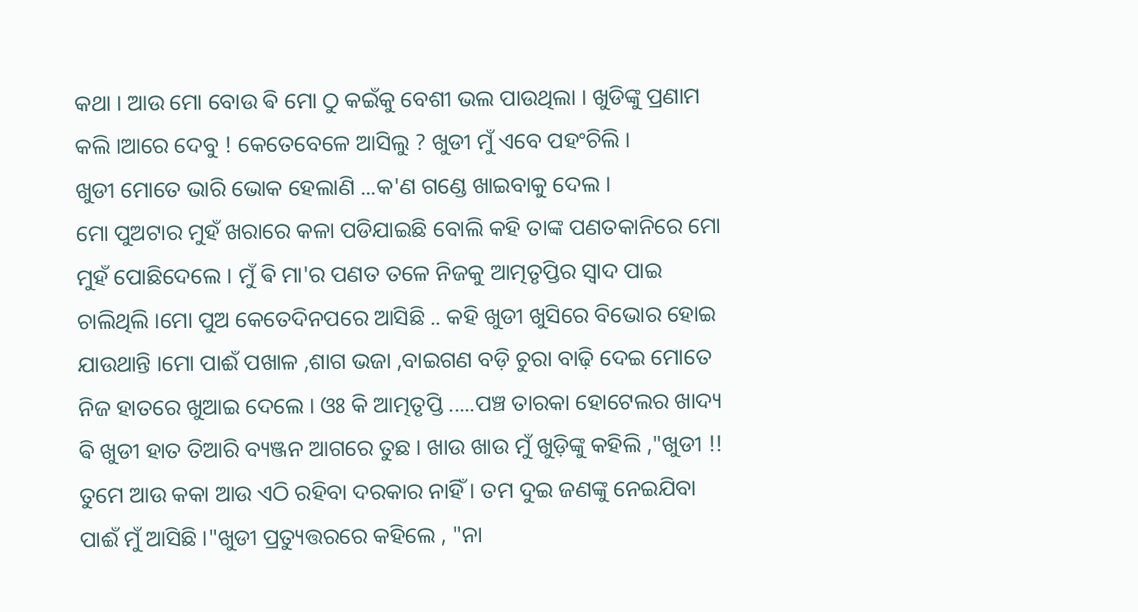କଥା । ଆଉ ମୋ ବୋଉ ଵି ମୋ ଠୁ କଇଁକୁ ବେଶୀ ଭଲ ପାଉଥିଲା । ଖୁଡିଙ୍କୁ ପ୍ରଣାମ କଲି ।ଆରେ ଦେବୁ ! କେତେବେଳେ ଆସିଲୁ ? ଖୁଡୀ ମୁଁ ଏବେ ପହଂଚିଲି ।
ଖୁଡୀ ମୋତେ ଭାରି ଭୋକ ହେଲାଣି ...କ'ଣ ଗଣ୍ଡେ ଖାଇବାକୁ ଦେଲ ।
ମୋ ପୁଅଟାର ମୁହଁ ଖରାରେ କଳା ପଡିଯାଇଛି ବୋଲି କହି ତାଙ୍କ ପଣତକାନିରେ ମୋ ମୁହଁ ପୋଛିଦେଲେ । ମୁଁ ଵି ମା'ର ପଣତ ତଳେ ନିଜକୁ ଆତ୍ମତୃପ୍ତିର ସ୍ୱାଦ ପାଇ ଚାଲିଥିଲି ।ମୋ ପୁଅ କେତେଦିନପରେ ଆସିଛି .. କହି ଖୁଡୀ ଖୁସିରେ ବିଭୋର ହୋଇ ଯାଉଥାନ୍ତି ।ମୋ ପାଈଁ ପଖାଳ ,ଶାଗ ଭଜା ,ବାଇଗଣ ବଡ଼ି ଚୁରା ବାଢ଼ି ଦେଇ ମୋତେ ନିଜ ହାତରେ ଖୁଆଇ ଦେଲେ । ଓଃ କି ଆତ୍ମତୃପ୍ତି .....ପଞ୍ଚ ତାରକା ହୋଟେଲର ଖାଦ୍ୟ ଵି ଖୁଡୀ ହାତ ତିଆରି ବ୍ୟଞ୍ଜନ ଆଗରେ ତୁଛ । ଖାଉ ଖାଉ ମୁଁ ଖୁଡ଼ିଙ୍କୁ କହିଲି ,"ଖୁଡୀ !! ତୁମେ ଆଉ କକା ଆଉ ଏଠି ରହିବା ଦରକାର ନାହିଁ । ତମ ଦୁଇ ଜଣଙ୍କୁ ନେଇଯିବା ପାଈଁ ମୁଁ ଆସିଛି ।"ଖୁଡୀ ପ୍ରତ୍ୟୁତ୍ତରରେ କହିଲେ , "ନା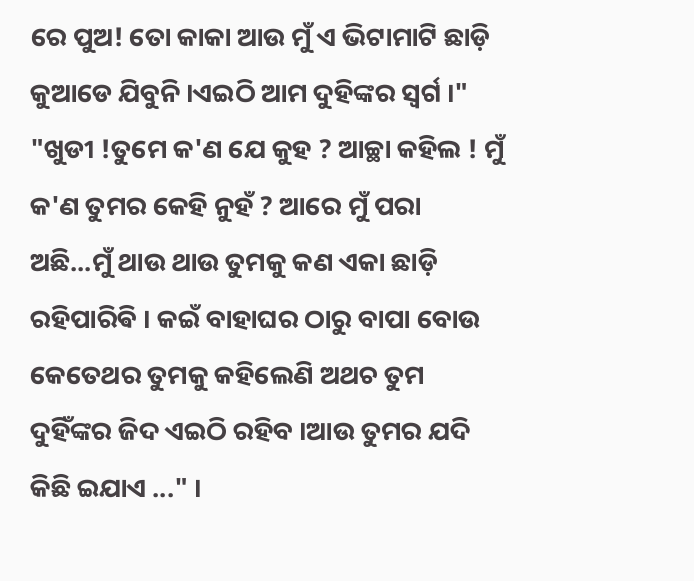ରେ ପୁଅ! ତୋ କାକା ଆଉ ମୁଁ ଏ ଭିଟାମାଟି ଛାଡ଼ି କୁଆଡେ ଯିବୁନି ।ଏଇଠି ଆମ ଦୁହିଙ୍କର ସ୍ୱର୍ଗ ।"
"ଖୁଡୀ !ତୁମେ କ'ଣ ଯେ କୁହ ? ଆଚ୍ଛା କହିଲ ! ମୁଁ କ'ଣ ତୁମର କେହି ନୁହଁ ? ଆରେ ମୁଁ ପରା ଅଛି...ମୁଁ ଥାଉ ଥାଉ ତୁମକୁ କଣ ଏକା ଛାଡ଼ି ରହିପାରିଵି । କଇଁ ବାହାଘର ଠାରୁ ବାପା ବୋଉ କେତେଥର ତୁମକୁ କହିଲେଣି ଅଥଚ ତୁମ ଦୁହିଁଙ୍କର ଜିଦ ଏଇଠି ରହିବ ।ଆଉ ତୁମର ଯଦି କିଛି ଇଯାଏ ..." ।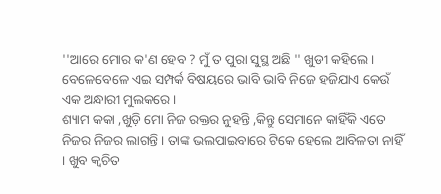''ଆରେ ମୋର କ'ଣ ହେବ ? ମୁଁ ତ ପୁରା ସୁସ୍ଥ ଅଛି '' ଖୁଡୀ କହିଲେ । ବେଳେବେଳେ ଏଇ ସମ୍ପର୍କ ବିଷୟରେ ଭାବି ଭାବି ନିଜେ ହଜିଯାଏ କେଉଁ ଏକ ଅନ୍ଧାରୀ ମୁଲକରେ ।
ଶ୍ୟାମ କକା ,ଖୁଡ଼ି ମୋ ନିଜ ରକ୍ତର ନୁହନ୍ତି ,କିନ୍ତୁ ସେମାନେ କାହିଁକି ଏତେ ନିଜର ନିଜର ଲାଗନ୍ତି । ତାଙ୍କ ଭଲପାଇବାରେ ଟିକେ ହେଲେ ଆବିଳତା ନାହିଁ । ଖୁବ କ୍ଵଚିତ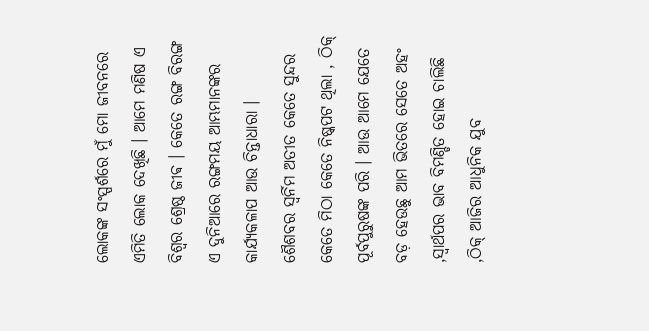ଲୋକଙ୍କ ସଂସ୍ପର୍ଶରେ ମୁଁ ମୋ ଜୀବନରେ ଏମିତି ଲୋକ ଦେଖିଛି । ଆମେ ମଣିଷ ଏ ବିଶ୍ୱର ଶ୍ରେଷ୍ଠ ଜୀଵ । କେତେ ରଙ୍ଗ ବିରଙ୍ଗ ଏ ଦୁନିଆରେ ରଙ୍ଗମୟ ଆମ୍ଭମାନଙ୍କର କାର୍ଯ୍ୟକଳାପ ଆଉ ଚିନ୍ତାଧାରା ।
ଶୈଶବର ସ୍ବର୍ନିମ ଅତୀତ କେତେ ସୁନ୍ଦର କେତେ ମିଠା କେତେ ନିଷ୍କପଟ ଥିଲା , ଠିକ୍ ପୂର୍ବପୁରୁଷଙ୍କ ପରି । ଆଉ ଆମେ ଯେତେ ବଡ଼ ହେଉଛୁ ଆମ ଭିତରେ ସେତେ ଅହଂ ,ସ୍ୱାର୍ଥପର ଭାବ ବିମଣ୍ଡିତ ହୋଇ ଚାଲିଛି ,ଠିକ୍ ଆଜିର ଆଧୁନିକ ଯୁବ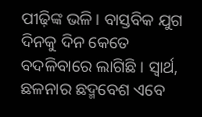ପୀଢ଼ିଙ୍କ ଭଳି । ବାସ୍ତବିକ ଯୁଗ ଦିନକୁ ଦିନ କେତେ ବଦଳିବାରେ ଲାଗିଛି । ସ୍ୱାର୍ଥ, ଛଳନାର ଛଦ୍ମବେଶ ଏବେ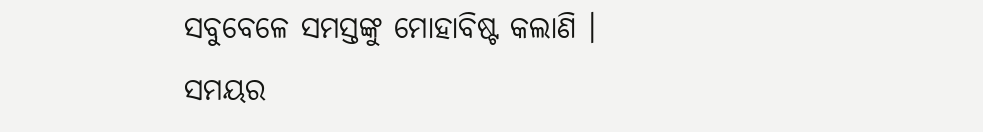ସବୁବେଳେ ସମସ୍ତଙ୍କୁ ମୋହାବିଷ୍ଟ କଲାଣି ।
ସମୟର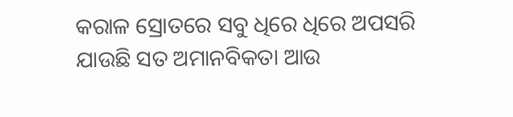କରାଳ ସ୍ରୋତରେ ସବୁ ଧିରେ ଧିରେ ଅପସରି ଯାଉଛି ସତ ଅମାନବିକତା ଆଉ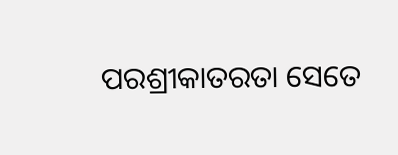ପରଶ୍ରୀକାତରତା ସେତେ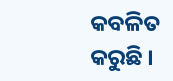କବଳିତ କରୁଛି ।